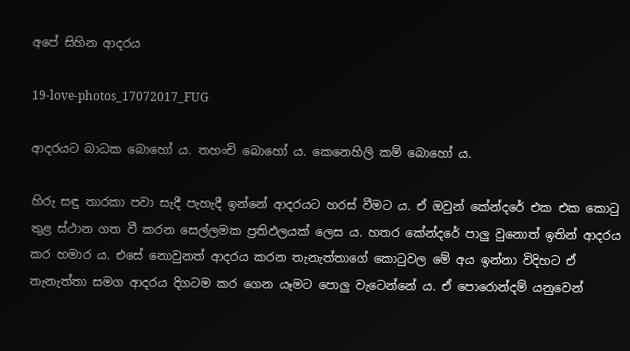අපේ සිහින ආදරය

19-love-photos_17072017_FUG

ආදරයට බාධක බොහෝ ය. තහංචි බොහෝ ය. කෙනෙහිලි කම් බොහෝ ය.

හිරු සඳු තාරකා පවා සැදී පැහැදී ඉන්නේ ආදරයට හරස් වීමට ය. ඒ ඔවුන් කේන්දරේ එක එක කොටු තුළ ස්ථාන ගත වී කරන සෙල්ලමක ප්‍රතිඵලයක් ලෙස ය. හතර කේන්දරේ පාලු වුනොත් ඉතින් ආදරය කර හමාර ය. එසේ නොවුනත් ආදරය කරන තැනැත්තාගේ කොටුවල මේ අය ඉන්නා විදිහට ඒ තැනැත්තා සමග ආදරය දිගටම කර ගෙන යෑමට පොලු වැටෙන්නේ ය. ඒ පොරොන්දම් යනුවෙන්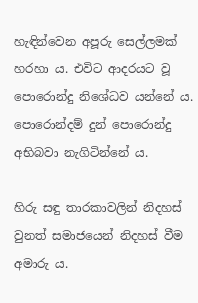හැඳින්වෙන අපූරු සෙල්ලමක් හරහා ය. එවිට ආදරයට වූ පොරොන්දු නිශේධව යන්නේ ය. පොරොන්දම් දුන් පොරොන්දු අභිබවා නැගිටින්නේ ය.

හිරු සඳු තාරකාවලින් නිදහස් වුනත් සමාජයෙන් නිදහස් වීම අමාරු ය.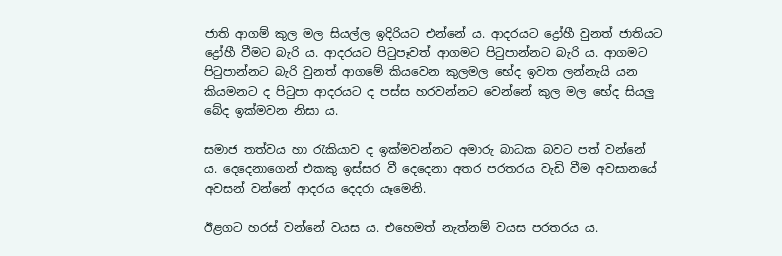ජාති ආගම් කුල මල සියල්ල ඉදිරියට එන්නේ ය. ආදරයට ද්‍රෝහී වුනත් ජාතියට ද්‍රෝහී වීමට බැරි ය. ආදරයට පිටුපෑවත් ආගමට පිටුපාන්නට බැරි ය. ආගමට පිටුපාන්නට බැරි වුනත් ආගමේ කියවෙන කුලමල භේද ඉවත ලන්නැයි යන කියමනට ද පිටුපා ආදරයට ද පස්ස හරවන්නට වෙන්නේ කුල මල භේද සියලු බේද ඉක්මවන නිසා ය.

සමාජ තත්වය හා රැකියාව ද ඉක්මවන්නට අමාරු බාධක බවට පත් වන්නේ ය. දෙදෙනාගෙන් එකකු ඉස්සර වී දෙදෙනා අතර පරතරය වැඩි වීම අවසානයේ අවසන් වන්නේ ආදරය දෙදරා යෑමෙනි.

ඊළගට හරස් වන්නේ වයස ය. එහෙමත් නැත්නම් වයස පරතරය ය.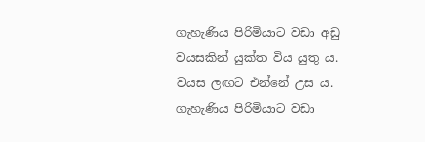ගැහැණිය පිරිමියාට වඩා අඩු වයසකින් යුක්ත විය යුතු ය. වයස ලඟට එන්නේ උස ය. ගැහැණිය පිරිමියාට වඩා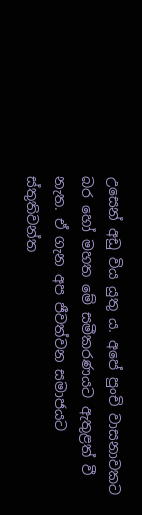උසෙන් අඩු විය යුතු ය. අපේ පුංචි වාසනාවකට බර හෝ මහත මේ සමීකරණයට ඇතුළත් වී නැත. ඒ ගැන අප ජීවත්වන සමාජයට ස්තුතිවන්ත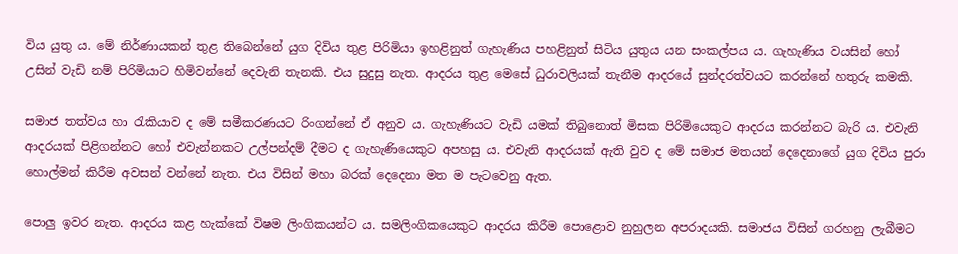විය යුතු ය. මේ නිර්ණායකන් තුළ තිබෙන්නේ යුග දිවිය තුළ පිරිමියා ඉහළිනුත් ගැහැණිය පහළිනුත් සිටිය යුතුය යන සංකල්පය ය. ගැහැණිය වයසින් හෝ උසින් වැඩි නම් පිරිමියාට හිමිවන්නේ දෙවැනි තැනකි. එය සුදුසු නැත. ආදරය තුළ මෙසේ ධුරාවලියක් තැනීම ආදරයේ සුන්දරත්වයට කරන්නේ හතුරු කමකි.

සමාජ තත්වය හා රැකියාව ද මේ සමීකරණයට රිංගන්නේ ඒ අනුව ය. ගැහැණියට වැඩි යමක් තිබුනොත් මිසක පිරිමියෙකුට ආදරය කරන්නට බැරි ය. එවැනි ආදරයක් පිළිගන්නට හෝ එවැන්නකට උල්පන්දම් දීමට ද ගැහැණියෙකුට අපහසු ය. එවැනි ආදරයක් ඇති වුව ද මේ සමාජ මතයන් දෙදෙනාගේ යුග දිවිය පුරා හොල්මන් කිරීම අවසන් වන්නේ නැත. එය විසින් මහා බරක් දෙදෙනා මත ම පැටවෙනු ඇත.

පොලු ඉවර නැත. ආදරය කළ හැක්කේ විෂම ලිංගිකයන්ට ය. සමලිංගිකයෙකුට ආදරය කිරීම පොළොව නුහුලන අපරාදයකි. සමාජය විසින් ගරහනු ලැබීමට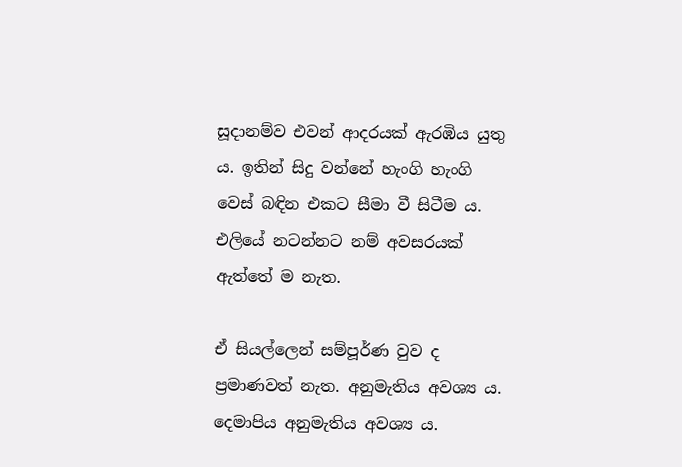සූදානම්ව එවන් ආදරයක් ඇරඹිය යුතු ය. ඉතින් සිදු වන්නේ හැංගි හැංගි වෙස් බඳින එකට සීමා වී සිටීම ය. එලියේ නටන්නට නම් අවසරයක් ඇත්තේ ම නැත.

ඒ සියල්ලෙන් සම්පූර්ණ වුව ද ප්‍රමාණවත් නැත. අනුමැතිය අවශ්‍ය ය. දෙමාපිය අනුමැතිය අවශ්‍ය ය.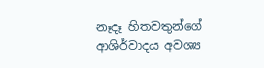නෑදෑ හිතවතුන්ගේ ආශිර්වාදය අවශ්‍ය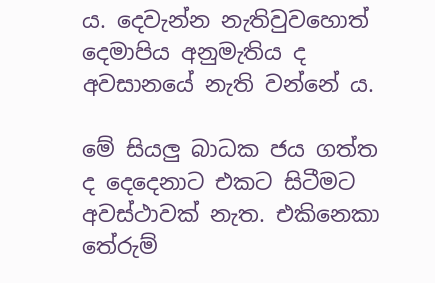ය. දෙවැන්න නැතිවුවහොත් දෙමාපිය අනුමැතිය ද අවසානයේ නැති වන්නේ ය.

මේ සියලු බාධක ජය ගත්ත ද දෙදෙනාට එකට සිටීමට අවස්ථාවක් නැත. එකිනෙකා තේරුම්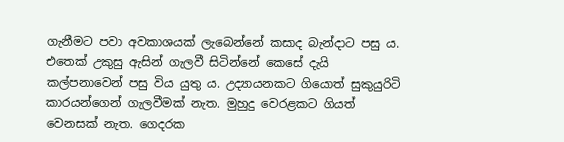ගැනීමට පවා අවකාශයක් ලැබෙන්නේ කසාද බැන්දාට පසු ය. එතෙක් උකුසු ඇසින් ගැලවී සිටින්නේ කෙසේ දැයි කල්පනාවෙන් පසු විය යුතු ය. උද්‍යායනකට ගියොත් සුකුයුරිටි කාරයන්ගෙන් ගැලවීමක් නැත. මුහුදු වෙරළකට ගියත් වෙනසක් නැත. ගෙදරක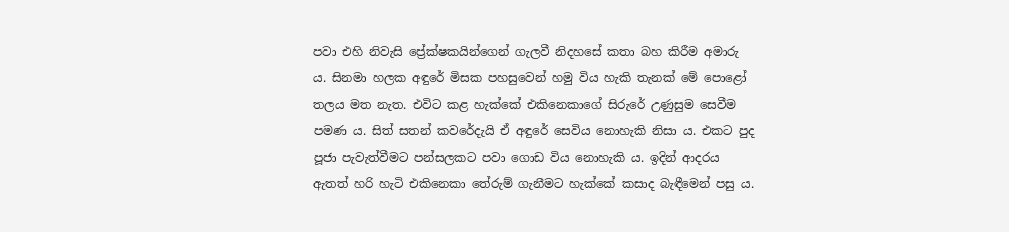පවා එහි නිවැසි ප්‍රේක්ෂකයින්ගෙන් ගැලවී නිදහසේ කතා බහ කිරීම අමාරු ය. සිනමා හලක අඳුරේ මිසක පහසුවෙන් හමු විය හැකි තැනක් මේ පොළෝ තලය මත නැත. එවිට කළ හැක්කේ එකිනෙකාගේ සිරුරේ උණුසුම සෙවීම පමණ ය. සිත් සතන් කවරේදැයි ඒ අඳුරේ සෙවිය නොහැකි නිසා ය. එකට පුද පූජා පැවැත්වීමට පන්සලකට පවා ගොඩ විය නොහැකි ය. ඉදින් ආදරය ඇතත් හරි හැටි එකිනෙකා තේරුම් ගැනීමට හැක්කේ කසාද බැඳීමෙන් පසු ය.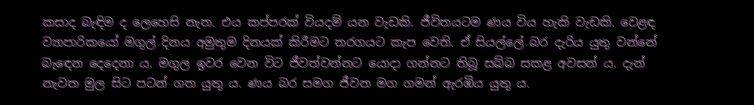කසාද බැඳිම ද ලෙහෙසි නැත. එය කප්පරක් වියදම් යන වැඩකි. ජීවිතයටම ණය විය හැකි වැඩකි. වෙළඳ ව්‍යාපාරිකයෝ මගුල් දිනය අමුතුම දිනයක් කිරීමට තරගයට කැප වෙති. ඒ සියල්ලේ බර දැරිය යුතු වන්නේ බැඳෙන දෙදෙනා ය. මගුල ඉවර වෙන විට ජීවත්වන්නට යොදා ගන්නට තිබූ සබ්බ සකළ අවසන් ය. දැන් නැවත මුල සිට පටන් ගත යුතු ය. ණය බර සමග ජීවන මග ගමන් ඇරඹිය යුතු ය.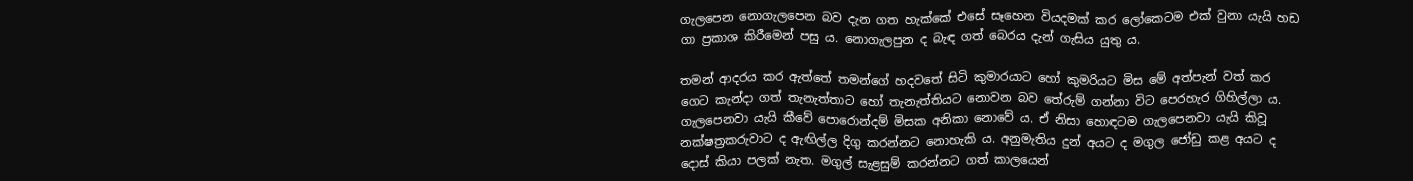ගැලපෙන නොගැලපෙන බව දැන ගත හැක්කේ එසේ සෑහෙන වියදමක් කර ලෝකෙටම එක් වුනා යැයි හඩ ගා ප්‍රකාශ කිරීමෙන් පසු ය. නොගැලපුන ද බැඳ ගත් බෙරය දැන් ගැසිය යුතු ය.

තමන් ආදරය කර ඇත්තේ තමන්ගේ හදවතේ සිටි කුමාරයාට හෝ කුමරියට මිස මේ අත්පැන් වත් කර ගෙට කැන්දා ගත් තැනැත්තාට හෝ තැනැත්තියට නොවන බව තේරුම් ගන්නා විට පෙරහැර ගිහිල්ලා ය. ගැලපෙනවා යැයි කීවේ පොරොන්දම් මිසක අනිකා නොවේ ය. ඒ නිසා හොඳටම ගැලපෙනවා යැයි කිවූ නක්ෂත්‍රකරුවාට ද ඇඟිල්ල දිගු කරන්නට නොහැකි ය. අනුමැතිය දුන් අයට ද මගුල ජෝඩු කළ අයට ද දොස් කියා පලක් නැත. මගුල් සැළසුම් කරන්නට ගත් කාලයෙන්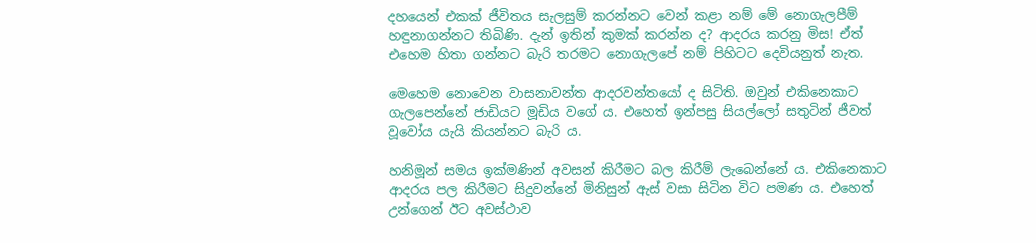දහයෙන් එකක් ජීවිතය සැලසුම් කරන්නට වෙන් කළා නම් මේ නොගැලපීම් හඳුනාගන්නට තිබිණි. දැන් ඉතින් කුමක් කරන්න ද? ආදරය කරනු මිස! ඒත් එහෙම හිතා ගන්නට බැරි තරමට නොගැලපේ නම් පිහිටට දෙවියනුත් නැත.

මෙහෙම නොවෙන වාසනාවන්ත ආදරවන්තයෝ ද සිටිති. ඔවුන් එකිනෙකාට ගැලපෙන්නේ ජාඩියට මූඩිය වගේ ය. එහෙත් ඉන්පසු සියල්ලෝ සතුටින් ජීවත් වූවෝය යැයි කියන්නට බැරි ය.

හනිමූන් සමය ඉක්මණින් අවසන් කිරීමට බල කිරීම් ලැබෙන්නේ ය. එකිනෙකාට ආදරය පල කිරීමට සිදුවන්නේ මිනිසුන් ඇස් වසා සිටින විට පමණ ය. එහෙත් උන්ගෙන් ඊට අවස්ථාව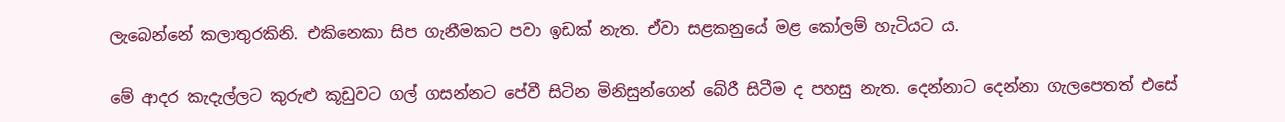ලැබෙන්නේ කලාතුරකිනි. එකිනෙකා සිප ගැනීමකට පවා ඉඩක් නැත. ඒවා සළකනුයේ මළ කෝලම් හැටියට ය.

මේ ආදර කැදැල්ලට කුරුළු කූඩුවට ගල් ගසන්නට පේවී සිටින මිනිසුන්ගෙන් බේරී සිටීම ද පහසු නැත. දෙන්නාට දෙන්නා ගැලපෙතත් එසේ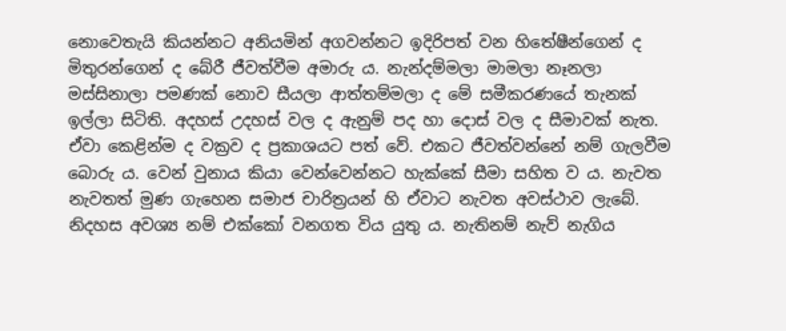නොවෙතැයි කියන්නට අනියමින් අගවන්නට ඉදිරිපත් වන හිතේෂීන්ගෙන් ද මිතුරන්ගෙන් ද බේරී ජීවත්වීම අමාරු ය. නැන්දම්මලා මාමලා නෑනලා මස්සිනාලා පමණක් නොව සීයලා ආත්තම්මලා ද මේ සමීකරණයේ තැනක් ඉල්ලා සිටිති. අදහස් උදහස් වල ද ඇනුම් පද හා දොස් වල ද සීමාවක් නැත. ඒවා කෙළින්ම ද වක්‍රව ද ප්‍රකාශයට පත් වේ. එකට ජීවත්වන්නේ නම් ගැලවීම බොරු ය. වෙන් වුනාය කියා වෙන්වෙන්නට හැක්කේ සීමා සහිත ව ය. නැවත නැවතත් මුණ ගැහෙන සමාජ චාරිත්‍රයන් හි ඒවාට නැවත අවස්ථාව ලැබේ. නිදහස අවශ්‍ය නම් එක්කෝ වනගත විය යුතු ය. නැතිනම් නැව් නැගිය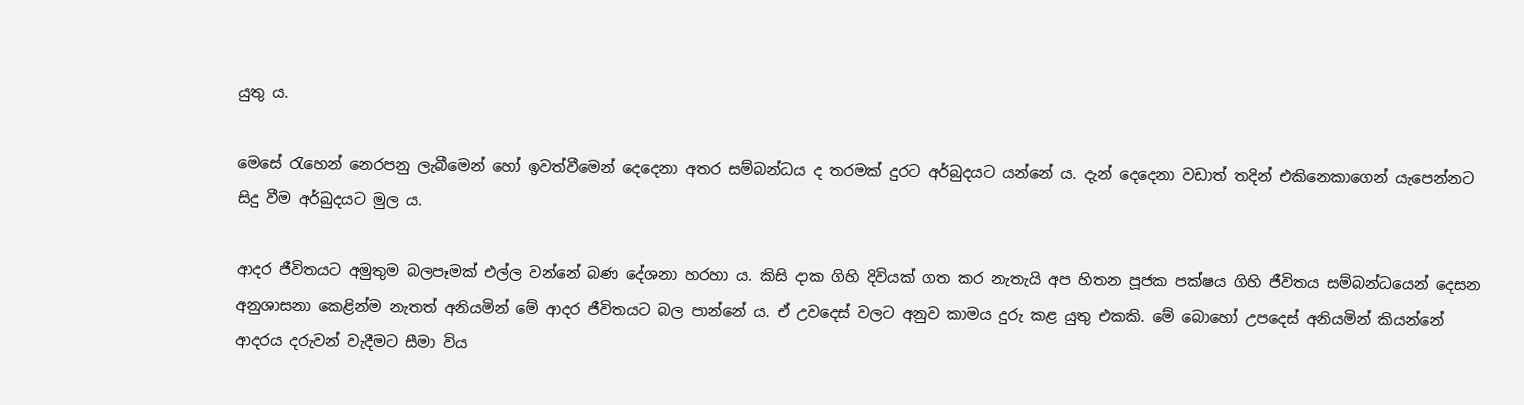යුතු ය.

මෙසේ රැහෙන් නෙරපනු ලැබීමෙන් හෝ ඉවත්වීමෙන් දෙදෙනා අතර සම්බන්ධය ද තරමක් දුරට අර්බුදයට යන්නේ ය. දැන් දෙදෙනා වඩාත් තදින් එකිනෙකාගෙන් යැපෙන්නට සිදු වීම අර්බුදයට මුල ය.

ආදර ජීවිතයට අමුතුම බලපෑමක් එල්ල වන්නේ බණ දේශනා හරහා ය. කිසි දාක ගිහි දිවියක් ගත කර නැතැයි අප හිතන පූජක පක්ෂය ගිහි ජීවිතය සම්බන්ධයෙන් දෙසන අනුශාසනා කෙළින්ම නැතත් අනියමින් මේ ආදර ජීවිතයට බල පාන්නේ ය. ඒ උවදෙස් වලට අනුව කාමය දුරු කළ යුතු එකකි. මේ බොහෝ උපදෙස් අනියමින් කියන්නේ ආදරය දරුවන් වැදීමට සීමා විය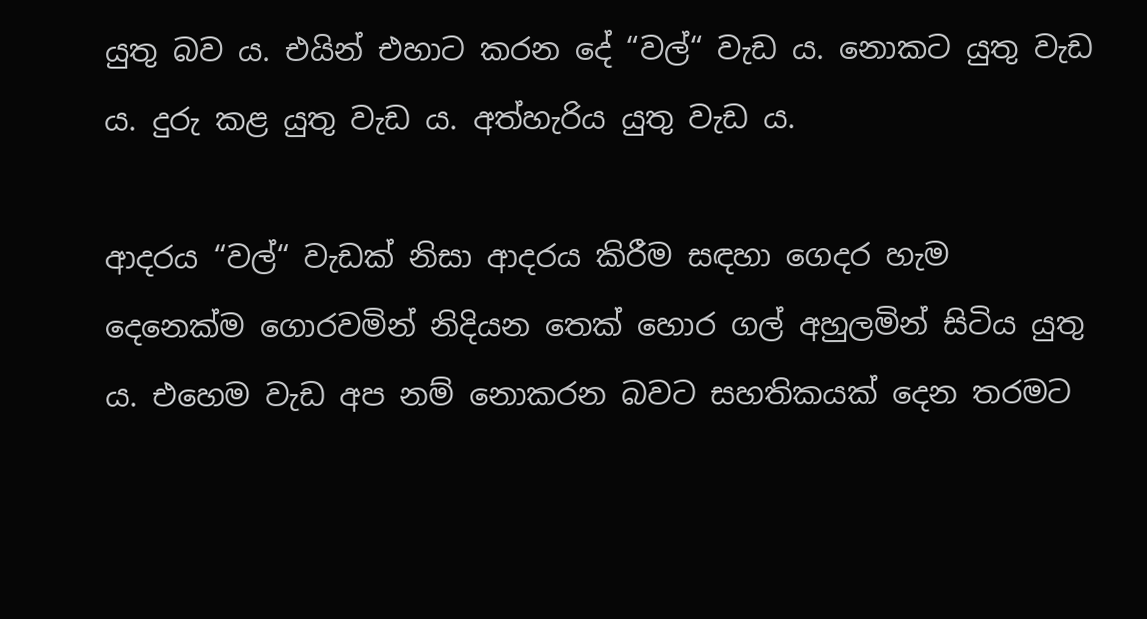යුතු බව ය. එයින් එහාට කරන දේ “වල්“ වැඩ ය. නොකට යුතු වැඩ ය. දුරු කළ යුතු වැඩ ය. අත්හැරිය යුතු වැඩ ය.

ආදරය “වල්“ වැඩක් නිසා ආදරය කිරීම සඳහා ගෙදර හැම දෙනෙක්ම ගොරවමින් නිදියන තෙක් හොර ගල් අහුලමින් සිටිය යුතු ය. එහෙම වැඩ අප නම් නොකරන බවට සහතිකයක් දෙන තරමට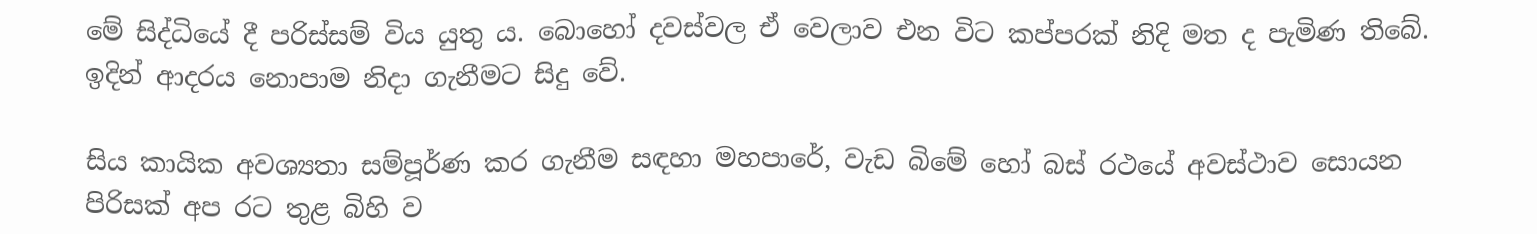මේ සිද්ධියේ දී පරිස්සම් විය යුතු ය. බොහෝ දවස්වල ඒ වෙලාව එන විට කප්පරක් නිදි මත ද පැමිණ තිබේ. ඉදින් ආදරය නොපාම නිදා ගැනීමට සිදු වේ.

සිය කායික අවශ්‍යතා සම්පූර්ණ කර ගැනීම සඳහා මහපාරේ, වැඩ බිමේ හෝ බස් රථයේ අවස්ථාව සොයන පිරිසක් අප රට තුළ බිහි ව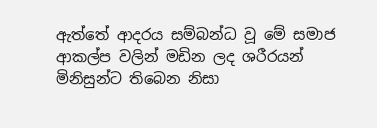ඇත්තේ ආදරය සම්බන්ධ වූ මේ සමාජ ආකල්ප වලින් මඩින ලද ශරීරයන් මිනිසුන්ට තිබෙන නිසා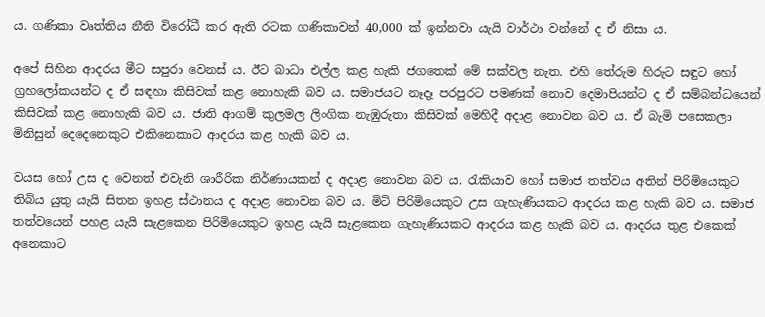ය. ගණිකා වෘත්තිය නීති විරෝධී කර ඇති රටක ගණිකාවන් 40,000 ක් ඉන්නවා යැයි වාර්ථා වන්නේ ද ඒ නිසා ය.

අපේ සිහින ආදරය මීට සපුරා වෙනස් ය. ඊට බාධා එල්ල කළ හැකි ජගතෙක් මේ සක්වල නැත. එහි තේරුම හිරුට සඳුට හෝ ග්‍රහලෝකයන්ට ද ඒ සඳහා කිසිවක් කළ නොහැකි බව ය. සමාජයට නෑදෑ පරපුරට පමණක් නොව දෙමාපියන්ට ද ඒ සම්බන්ධයෙන් කිසිවක් කළ නොහැකි බව ය. ජාති ආගම් කුලමල ලිංගික නැඹුරුතා කිසිවක් මෙහිදී අදාළ නොවන බව ය. ඒ බැමි පසෙකලා මිනිසුන් දෙදෙනෙකුට එකිනෙකාට ආදරය කළ හැකි බව ය.

වයස හෝ උස ද වෙනත් එවැනි ශාරීරික නිර්ණායකන් ද අදාළ නොවන බව ය. රැකියාව හෝ සමාජ තත්වය අතින් පිරිමියෙකුට තිබිය යුතු යැයි සිතන ඉහළ ස්ථානය ද අදාළ නොවන බව ය. මිටි පිරිමියෙකුට උස ගැහැණියකට ආදරය කළ හැකි බව ය. සමාජ තත්වයෙන් පහළ යැයි සැළකෙන පිරිමියෙකුට ඉහළ යැයි සැළකෙන ගැහැණියකට ආදරය කළ හැකි බව ය. ආදරය තුළ එකෙක් අනෙකාට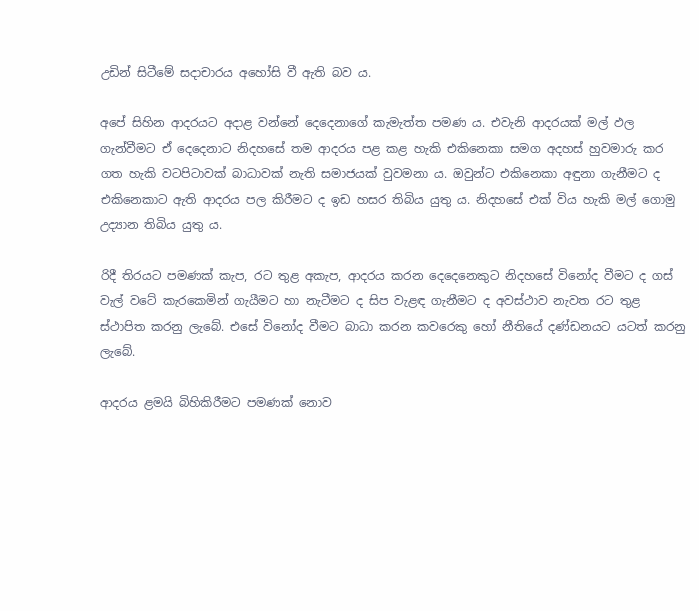උඩින් සිටීමේ සදාචාරය අහෝසි වී ඇති බව ය.

අපේ සිහින ආදරයට අදාළ වන්නේ දෙදෙනාගේ කැමැත්ත පමණ ය. එවැනි ආදරයක් මල් ඵල ගැන්වීමට ඒ දෙදෙනාට නිදහසේ තම ආදරය පළ කළ හැකි එකිනෙකා සමග අදහස් හුවමාරු කර ගත හැකි වටපිටාවක් බාධාවක් නැති සමාජයක් වුවමනා ය. ඔවුන්ට එකිනෙකා අඳුනා ගැනීමට ද එකිනෙකාට ඇති ආදරය පල කිරීමට ද ඉඩ හසර තිබිය යුතු ය. නිදහසේ එක් විය හැකි මල් ගොමු උද්‍යාන තිබිය යුතු ය.

රිදී තිරයට පමණක් කැප, රට තුළ අකැප, ආදරය කරන දෙදෙනෙකුට නිදහසේ විනෝද වීමට ද ගස් වැල් වටේ කැරකෙමින් ගැයීමට හා නැටීමට ද සිප වැළඳ ගැනීමට ද අවස්ථාව නැවත රට තුළ ස්ථාපිත කරනු ලැබේ. එසේ විනෝද වීමට බාධා කරන කවරෙකු හෝ නීතියේ දණ්ඩනයට යටත් කරනු ලැබේ.

ආදරය ළමයි බිහිකිරීමට පමණක් නොව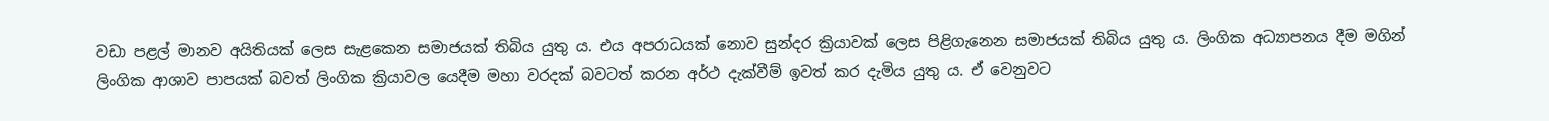වඩා පළල් මානව අයිතියක් ලෙස සැළකෙන සමාජයක් තිබිය යුතු ය. එය අපරාධයක් නොව සුන්දර ක්‍රියාවක් ලෙස පිළිගැනෙන සමාජයක් තිබිය යුතු ය. ලිංගික අධ්‍යාපනය දීම මගින් ලිංගික ආශාව පාපයක් බවත් ලිංගික ක්‍රියාවල යෙදීම මහා වරදක් බවටත් කරන අර්ථ දැක්වීම් ඉවත් කර දැමිය යුතු ය. ඒ වෙනුවට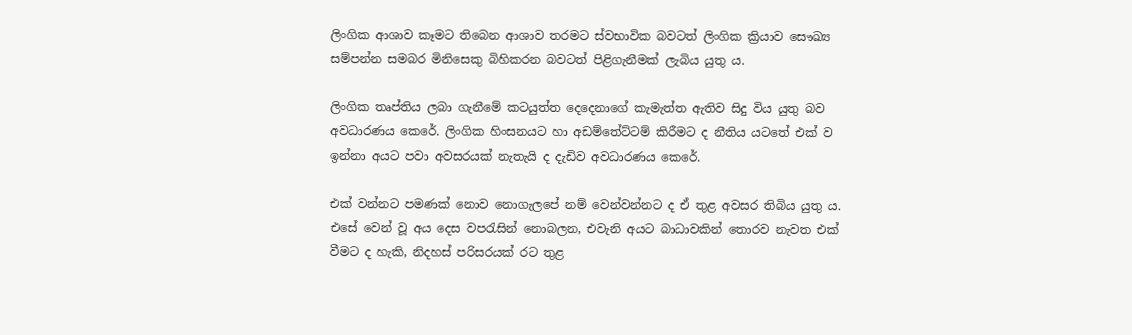ලිංගික ආශාව කෑමට තිබෙන ආශාව තරමට ස්වභාවික බවටත් ලිංගික ක්‍රියාව සෞඛ්‍ය සම්පන්න සමබර මිනිසෙකු බිහිකරන බවටත් පිළිගැනීමක් ලැබිය යුතු ය.

ලිංගික තෘප්තිය ලබා ගැනීමේ කටයුත්ත දෙදෙනාගේ කැමැත්ත ඇතිව සිදු විය යුතු බව අවධාරණය කෙරේ. ලිංගික හිංසනයට හා අඩම්තේට්ටම් කිරීමට ද නීතිය යටතේ එක් ව ඉන්නා අයට පවා අවසරයක් නැතැයි ද දැඩිව අවධාරණය කෙරේ.

එක් වන්නට පමණක් නොව නොගැලපේ නම් වෙන්වන්නට ද ඒ තුළ අවසර තිබිය යුතු ය. එසේ වෙන් වූ අය දෙස වපරැසින් නොබලන, එවැනි අයට බාධාවකින් තොරව නැවත එක් වීමට ද හැකි, නිදහස් පරිසරයක් රට තුළ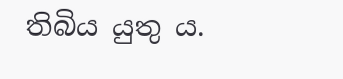තිබිය යුතු ය.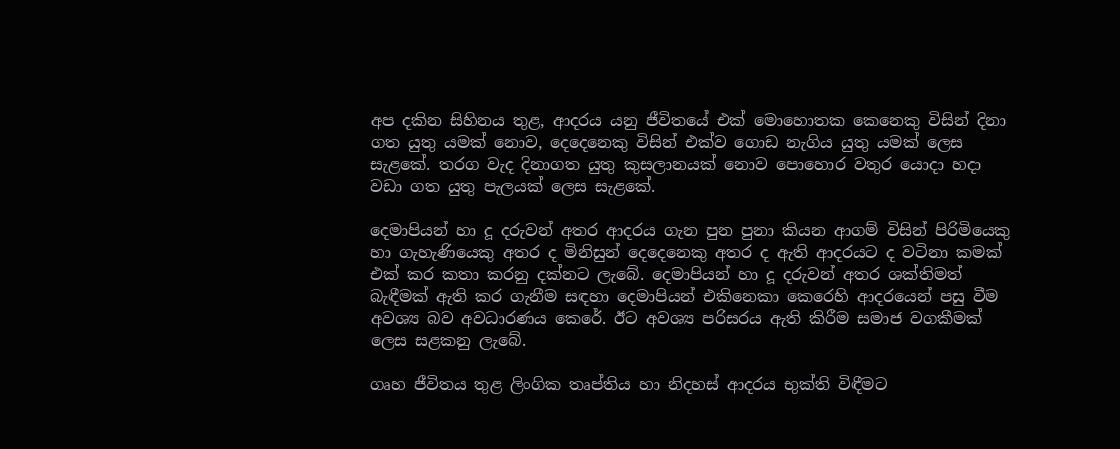අප දකින සිහිනය තුළ, ආදරය යනු ජීවිතයේ එක් මොහොතක කෙනෙකු විසින් දිනා ගත යුතු යමක් නොව, දෙදෙනෙකු විසින් එක්ව ගොඩ නැගිය යුතු යමක් ලෙස සැළකේ. තරග වැද දිනාගත යුතු කුසලානයක් නොව පොහොර වතුර යොදා හදා වඩා ගත යුතු පැලයක් ලෙස සැළකේ.

දෙමාපියන් හා දූ දරුවන් අතර ආදරය ගැන පුන පුනා කියන ආගම් විසින් පිරිමියෙකු හා ගැහැණියෙකු අතර ද මිනිසුන් දෙදෙනෙකු අතර ද ඇති ආදරයට ද වටිනා කමක් එක් කර කතා කරනු දක්නට ලැබේ. දෙමාපියන් හා දූ දරුවන් අතර ශක්තිමත් බැඳීමක් ඇති කර ගැනීම සඳහා දෙමාපියන් එකිනෙකා කෙරෙහි ආදරයෙන් පසු වීම අවශ්‍ය බව අවධාරණය කෙරේ. ඊට අවශ්‍ය පරිසරය ඇති කිරීම සමාජ වගකීමක් ලෙස සළකනු ලැබේ.

ගෘහ ජීවිතය තුළ ලිංගික තෘප්තිය හා නිදහස් ආදරය භුක්ති විඳීමට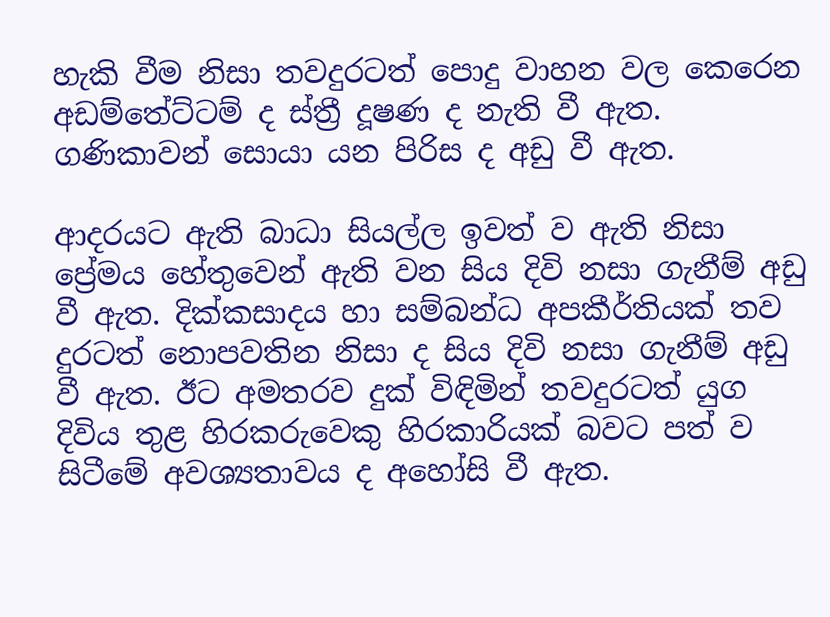හැකි වීම නිසා තවදුරටත් පොදු වාහන වල කෙරෙන අඩම්තේට්ටම් ද ස්ත්‍රී දූෂණ ද නැති වී ඇත. ගණිකාවන් සොයා යන පිරිස ද අඩු වී ඇත.

ආදරයට ඇති බාධා සියල්ල ඉවත් ව ඇති නිසා ප්‍රේමය හේතුවෙන් ඇති වන සිය දිවි නසා ගැනීම් අඩු වී ඇත. දික්කසාදය හා සම්බන්ධ අපකීර්තියක් තව දුරටත් නොපවතින නිසා ද සිය දිවි නසා ගැනීම් අඩු වී ඇත. ඊට අමතරව දුක් විඳිමින් තවදුරටත් යුග දිවිය තුළ හිරකරුවෙකු හිරකාරියක් බවට පත් ව සිටීමේ අවශ්‍යතාවය ද අහෝසි වී ඇත.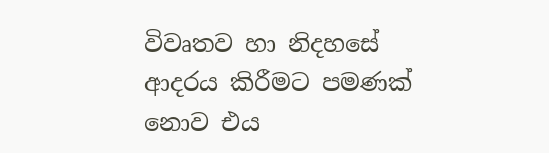විවෘතව හා නිදහසේ ආදරය කිරීමට පමණක් නොව එය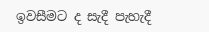ඉවසීමට ද සැදී පැහැදී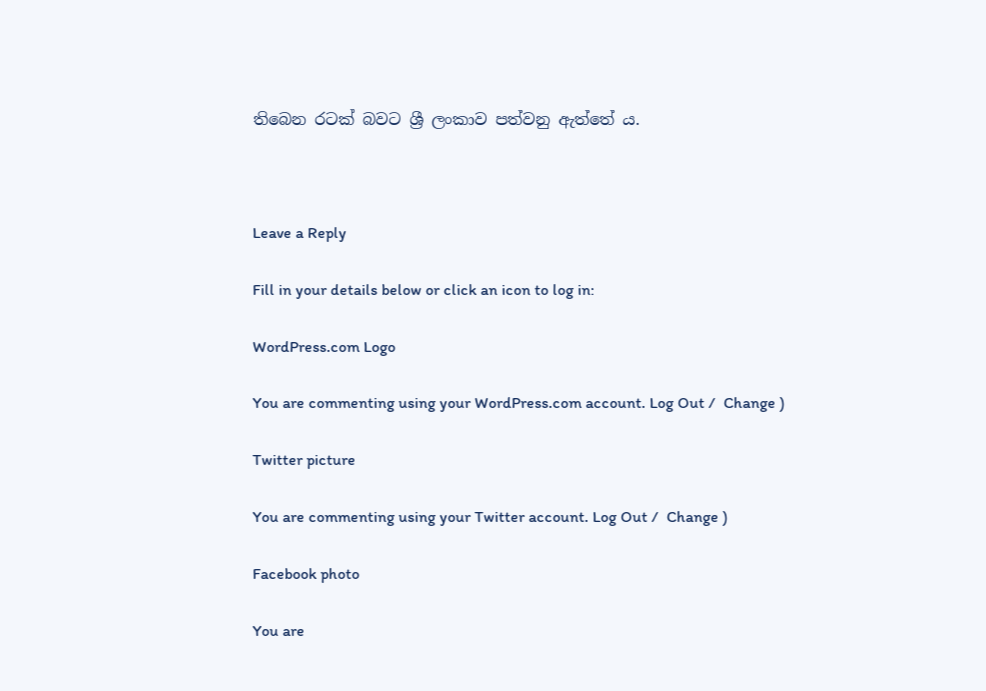තිබෙන රටක් බවට ශ්‍රී ලංකාව පත්වනු ඇත්තේ ය.



Leave a Reply

Fill in your details below or click an icon to log in:

WordPress.com Logo

You are commenting using your WordPress.com account. Log Out /  Change )

Twitter picture

You are commenting using your Twitter account. Log Out /  Change )

Facebook photo

You are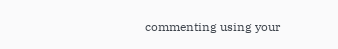commenting using your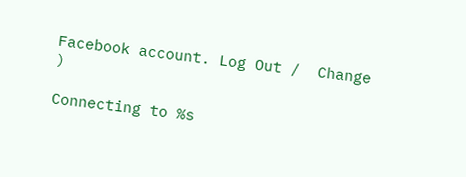Facebook account. Log Out /  Change )

Connecting to %s